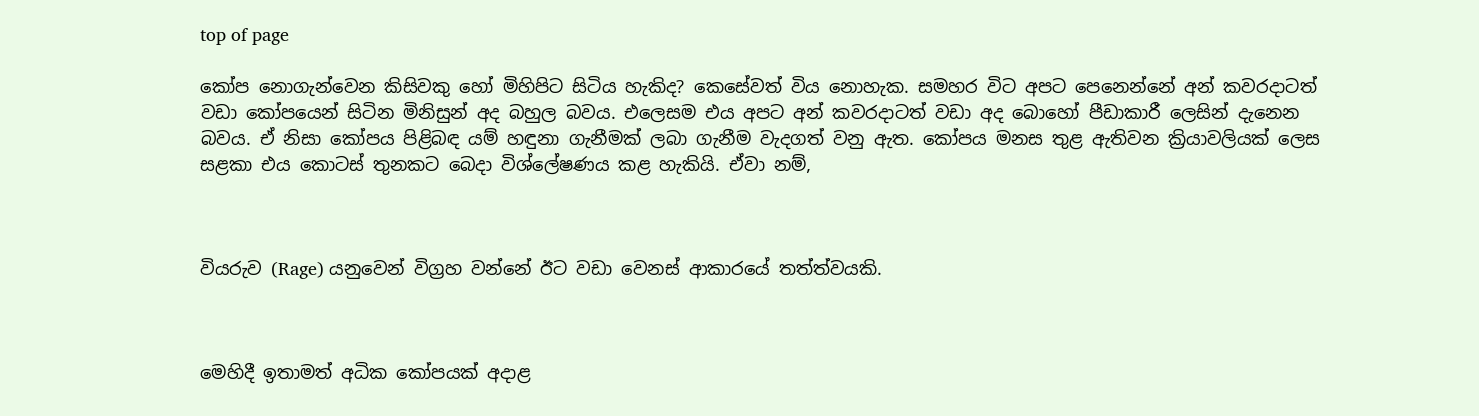top of page

කෝප නොගැන්වෙන කිසිවකු හෝ මිහිපිට සිටිය හැකිද? කෙසේවත් විය නොහැක. සමහර විට අපට පෙනෙන්නේ අන් කවරදාටත් වඩා කෝපයෙන් සිටින මිනිසුන් අද බහුල බවය. එලෙසම එය අපට අන් කවරදාටත් වඩා අද බොහෝ පීඩාකාරී ලෙසින් දැනෙන බවය. ඒ නිසා කෝපය පිළිබඳ යම් හඳුනා ගැනීමක් ලබා ගැනීම වැදගත් වනු ඇත. කෝපය මනස තුළ ඇතිවන ක්‍රියාවලියක් ලෙස සළකා එය කොටස් තුනකට බෙදා විශ්ලේෂණය කළ හැකියි. ඒවා නම්,



වියරුව (Rage) යනුවෙන් විග්‍රහ වන්නේ ඊට වඩා වෙනස් ආකාරයේ තත්ත්වයකි.



මෙහිදී ඉතාමත් අධික කෝපයක් අදාළ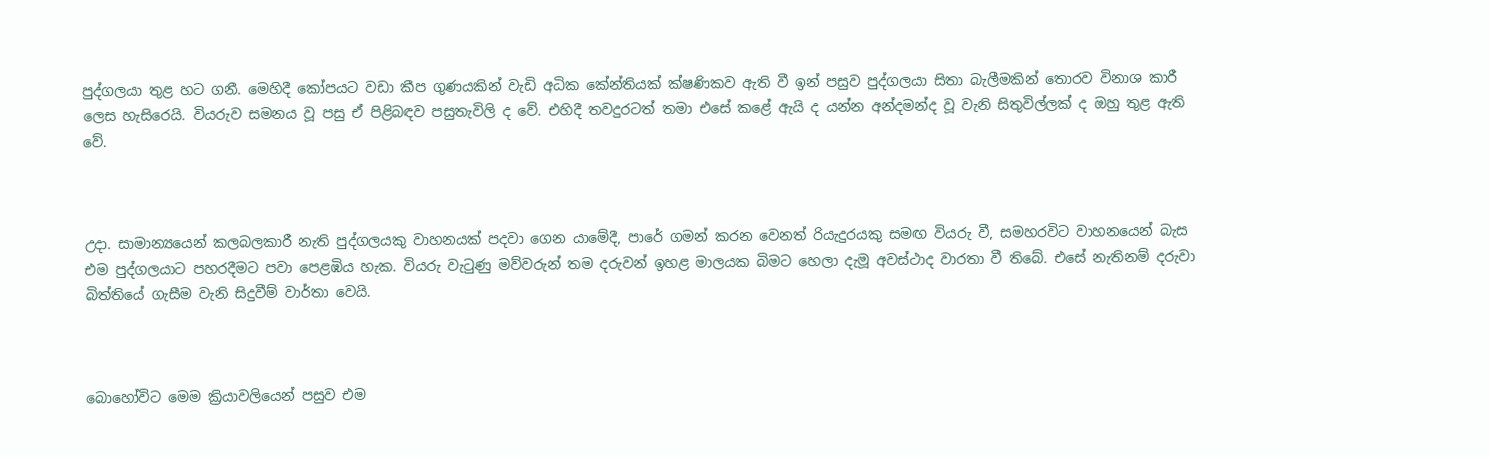පුද්ගලයා තුළ හට ගනී. මෙහිදී කෝපයට වඩා කීප ගුණයකින් වැඩි අධික කේන්තියක් ක්ෂණිකව ඇති වී ඉන් පසුව පුද්ගලයා සිතා බැලීමකින් තොරව විනාශ කාරී ලෙස හැසිරෙයි. වියරුව සමනය වූ පසු ඒ පිළිබඳව පසුතැවිලි ද වේ. එහිදී තවදුරටත් තමා එසේ කළේ ඇයි ද යන්න අන්දමන්ද වූ වැනි සිතුවිල්ලක් ද ඔහු තුළ ඇති වේ.



උදා. සාමාන්‍යයෙන් කලබලකාරී නැති පුද්ගලයකු වාහනයක් පදවා ගෙන යාමේදී, පාරේ ගමන් කරන වෙනත් රියැදුරයකු සමඟ වියරු වී, සමහරවිට වාහනයෙන් බැස එම පුද්ගලයාට පහරදීමට පවා පෙළඹිය හැක. වියරු වැටුණු මව්වරුන් තම දරුවන් ඉහළ මාලයක බිමට හෙලා දැමූ අවස්ථාද වාරතා වී තිබේ. එසේ නැතිනම් දරුවා බිත්තියේ ගැසීම වැනි සිදුවීම් වාර්තා වෙයි.



බොහෝවිට මෙම ක්‍රියාවලියෙන් පසුව එම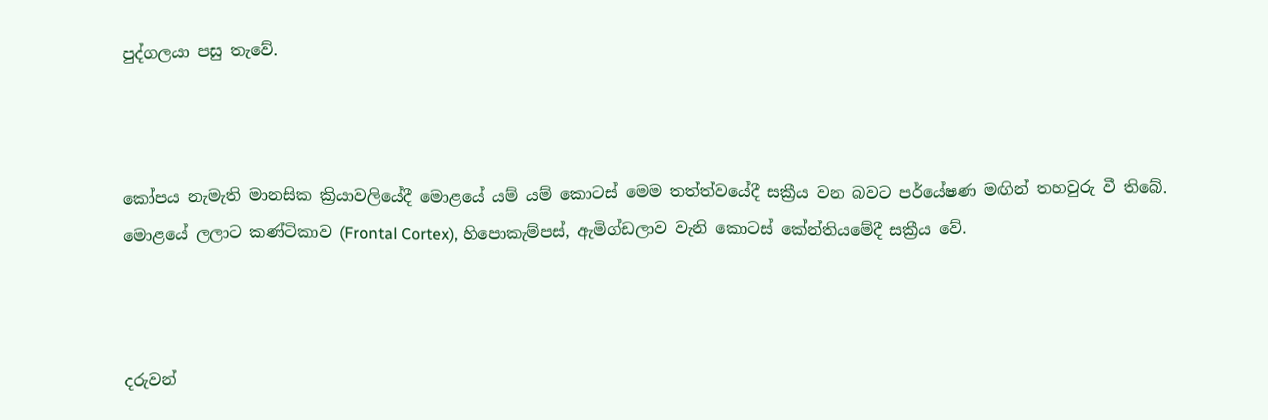පුද්ගලයා පසු තැවේ.



කෝපය නැමැති මානසික ක්‍රියාවලියේදී මොළයේ යම් යම් කොටස් මෙම තත්ත්වයේදී සක්‍රීය වන බවට පර්යේෂණ මඟින් තහවුරු වී තිබේ. මොළයේ ලලාට කණ්ටිකාව (Frontal Cortex), හිපොකැම්පස්, ඇමිග්ඩලාව වැනි කොටස් කේන්තියමේදී සක්‍රීය වේ.



දරුවන්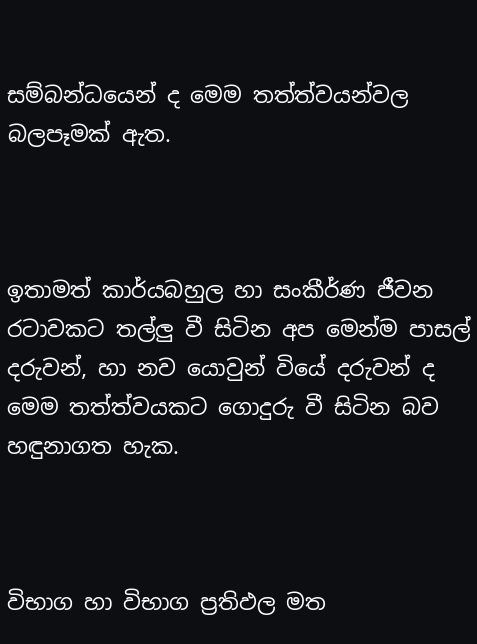සම්බන්ධයෙන් ද මෙම තත්ත්වයන්වල බලපෑමක් ඇත.



ඉතාමත් කාර්යබහුල හා සංකීර්ණ ජීවන රටාවකට තල්ලු වී සිටින අප මෙන්ම පාසල් දරුවන්, හා නව යොවුන් වියේ දරුවන් ද මෙම තත්ත්වයකට ගොදුරු වී සිටින බව හඳුනාගත හැක.



විභාග හා විභාග ප්‍රතිඵල මත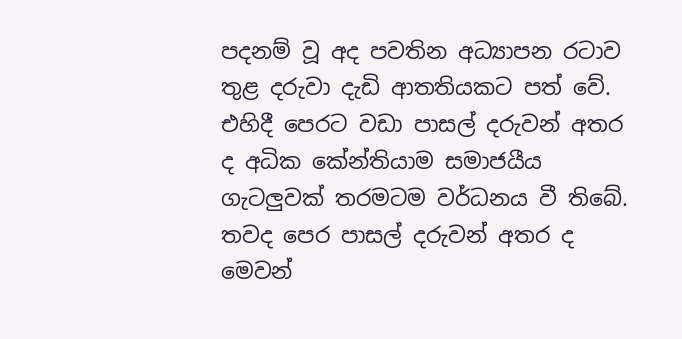පදනම් වූ අද පවතින අධ්‍යාපන රටාව තුළ දරුවා දැඩි ආතතියකට පත් වේ. එහිදී පෙරට වඩා පාසල් දරුවන් අතර ද අධික කේන්තියාම සමාජයීය ගැටලුවක් තරමටම වර්ධනය වී තිබේ. තවද පෙර පාසල් දරුවන් අතර ද මෙවන්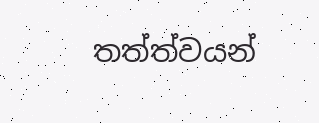තත්ත්වයන්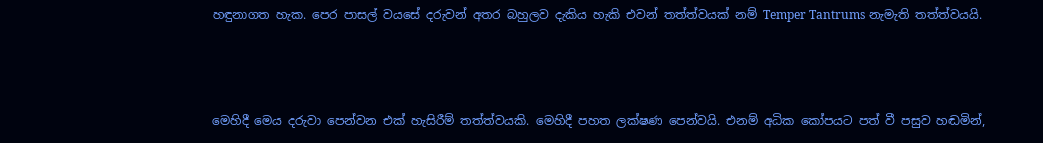හඳුනාගත හැක. පෙර පාසල් වයසේ දරුවන් අතර බහුලව දැකිය හැකි එවන් තත්ත්වයක් නම් Temper Tantrums නැමැති තත්ත්වයයි.



මෙහිදී මෙය දරුවා පෙන්වන එක් හැසිරීම් තත්ත්වයකි. මෙහිදී පහත ලක්ෂණ පෙන්වයි. එනම් අධික කෝපයට පත් වී පසුව හඬමින්,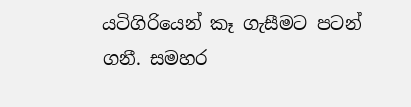යටිගිරියෙන් කෑ ගැසීමට පටන් ගනී. සමහර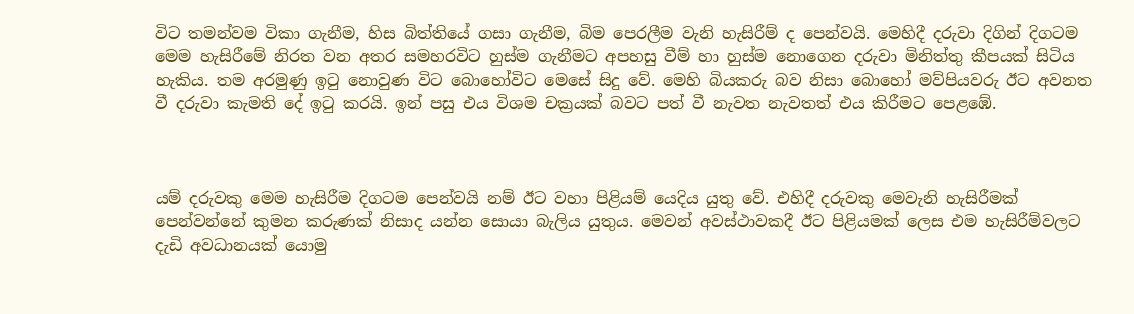විට තමන්වම විකා ගැනීම, හිස බිත්තියේ ගසා ගැනීම, බිම පෙරලීම වැනි හැසිරීම් ද පෙන්වයි. මෙහිදී දරුවා දිගින් දිගටම මෙම හැසිරීමේ නිරත වන අතර සමහරවිට හුස්ම ගැනීමට අපහසු වීම් හා හුස්ම නොගෙන දරුවා මිනිත්තු කීපයක් සිටිය හැකිය. තම අරමුණු ඉටු නොවුණ විට බොහෝවිට මෙසේ සිදු වේ. මෙහි බියකරු බව නිසා බොහෝ මව්පියවරු ඊට අවනත වී දරුවා කැමති දේ ඉටු කරයි. ඉන් පසු එය විශම චක්‍රයක් බවට පත් වී නැවත නැවතත් එය කිරීමට පෙළඹේ.



යම් දරුවකු මෙම හැසිරීම දිගටම පෙන්වයි නම් ඊට වහා පිළියම් යෙදිය යුතු වේ. එහිදී දරුවකු මෙවැනි හැසිරීමක් පෙන්වන්නේ කුමන කරුණක් නිසාද යන්න සොයා බැලිය යුතුය. මෙවන් අවස්ථාවකදී ඊට පිළියමක් ලෙස එම හැසිරීම්වලට දැඩි අවධානයක් යොමු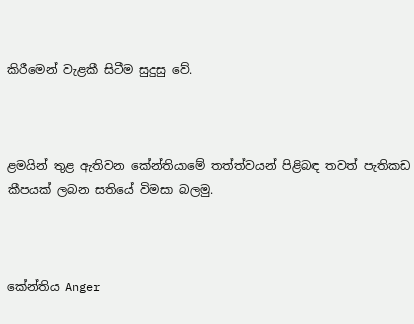කිරීමෙන් වැළකී සිටීම සුදුසු වේ.



ළමයින් තුළ ඇතිවන කේන්තියාමේ තත්ත්වයන් පිළිබඳ තවත් පැතිකඩ කීපයක් ලබන සතියේ විමසා බලමු.



කේන්තිය Anger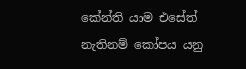කේන්ති යාම එසේත් නැතිනම් කෝපය යනු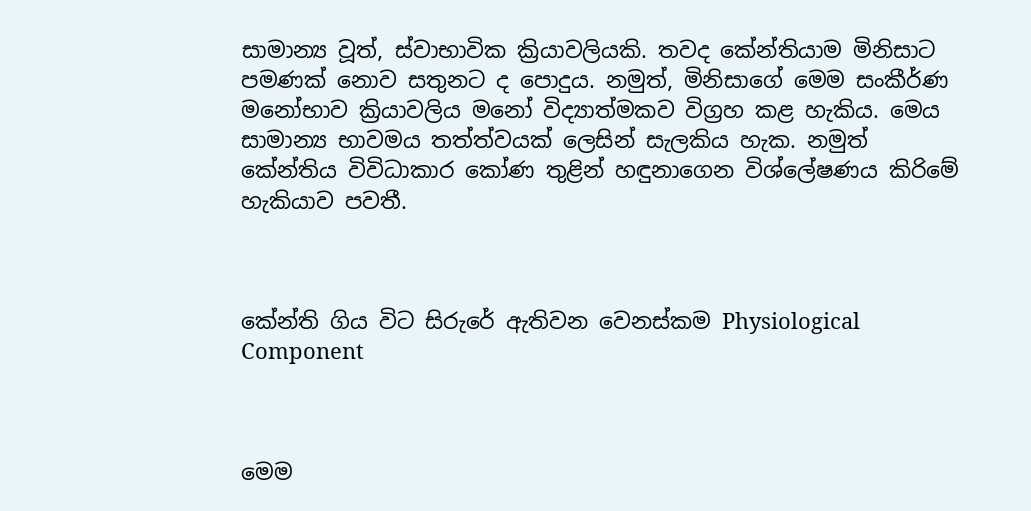සාමාන්‍ය වූත්, ස්වාභාවික ක්‍රියාවලියකි. තවද කේන්තියාම මිනිසාට පමණක් නොව සතුනට ද පොදුය. නමුත්, මිනිසාගේ මෙම සංකීර්ණ මනෝභාව ක්‍රියාවලිය මනෝ විද්‍යාත්මකව විග්‍රහ කළ හැකිය. මෙය සාමාන්‍ය භාවමය තත්ත්වයක් ලෙසින් සැලකිය හැක. නමුත් කේන්තිය විවිධාකාර කෝණ තුළින් හඳුනාගෙන විශ්ලේෂණය කිරිමේ හැකියාව පවතී.



කේන්ති ගිය විට සිරුරේ ඇතිවන වෙනස්කම Physiological Component



මෙම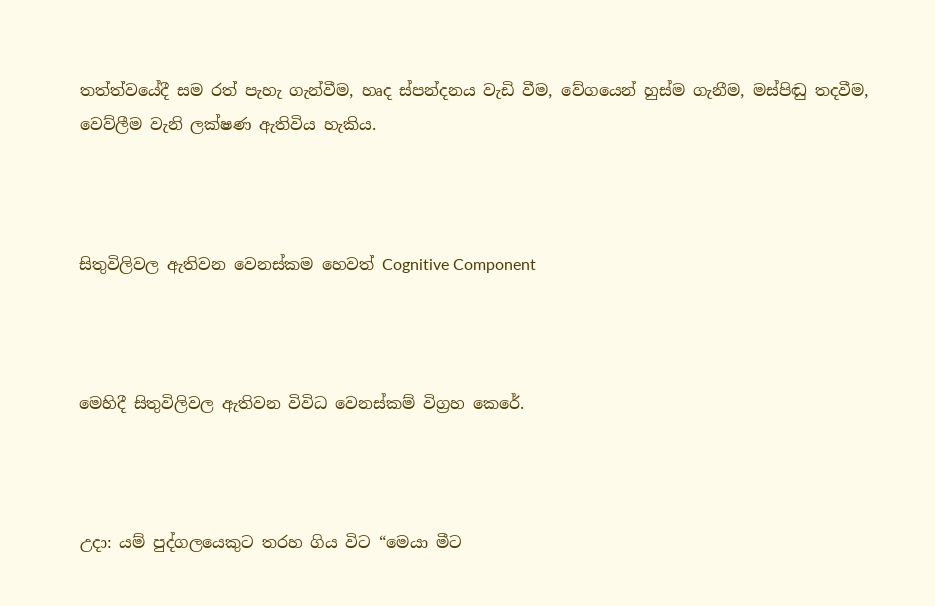තත්ත්වයේදී සම රත් පැහැ ගැන්වීම, හෘද ස්පන්දනය වැඩි වීම, වේගයෙන් හුස්ම ගැනීම, මස්පිඬු තදවීම, වෙව්ලීම වැනි ලක්ෂණ ඇතිවිය හැකිය.



සිතුවිලිවල ඇතිවන වෙනස්කම හෙවත් Cognitive Component



මෙහිදී සිතුවිලිවල ඇතිවන විවිධ වෙනස්කම් විග්‍රහ කෙරේ.



උදා: යම් පුද්ගලයෙකුට තරහ ගිය විට “මෙයා මීට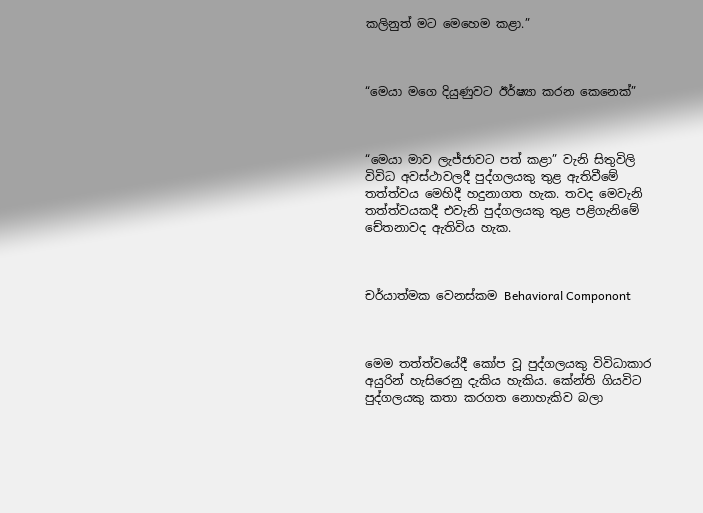කලිනුත් මට මෙහෙම කළා.”



“මෙයා මගෙ දියුණුවට ඊර්ෂ්‍යා කරන කෙනෙක්”



“මෙයා මාව ලැජ්ජාවට පත් කළා” වැනි සිතුවිලි විවිධ අවස්ථාවලදී පුද්ගලයකු තුළ ඇතිවීමේ තත්ත්වය මෙහිදී හදුනාගත හැක. තවද මෙවැනි තත්ත්වයකදී එවැනි පුද්ගලයකු තුළ පළිගැනිමේ චේතනාවද ඇතිවිය හැක.



චර්යාත්මක වෙනස්කම Behavioral Componont



මෙම තත්ත්වයේදී කෝප වූ පුද්ගලයකු විවිධාකාර අයුරින් හැසිරෙනු දැකිය හැකිය. කේන්ති ගියවිට පුද්ගලයකු කතා කරගත නොහැකිව බලා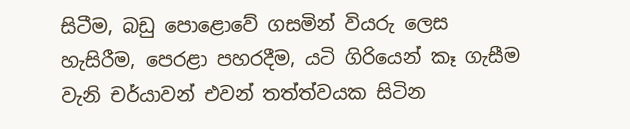සිටීම, බඩු පොළොවේ ගසමින් වියරු ලෙස හැසිරීම, පෙරළා පහරදීම, යටි ගිරියෙන් කෑ ගැසීම වැනි චර්යාවන් එවන් තත්ත්වයක සිටින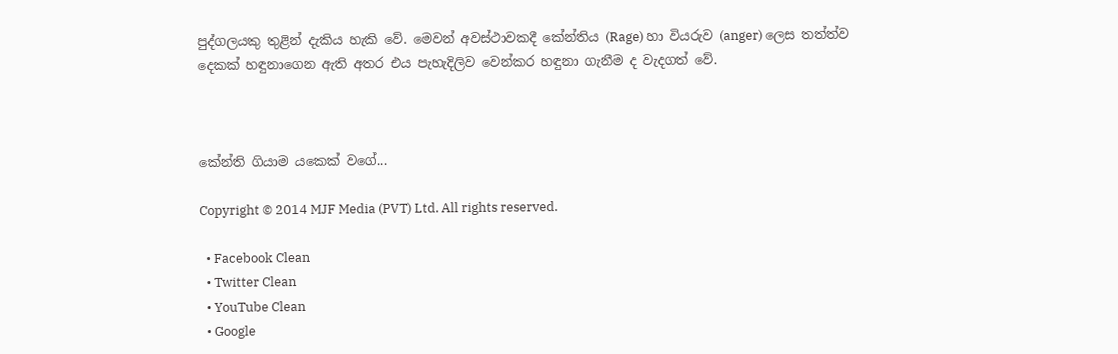පුද්ගලයකු තුළින් දැකිය හැකි වේ. මෙවන් අවස්ථාවකදී කේන්තිය (Rage) හා වියරුව (anger) ලෙස තත්ත්ව දෙකක් හඳුනාගෙන ඇති අතර එය පැහැදිලිව වෙන්කර හඳුනා ගැනීම ද වැදගත් වේ.



කේන්ති ගියාම යකෙක් වගේ...

Copyright © 2014 MJF Media (PVT) Ltd. All rights reserved.

  • Facebook Clean
  • Twitter Clean
  • YouTube Clean
  • Google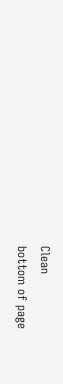Clean
bottom of page